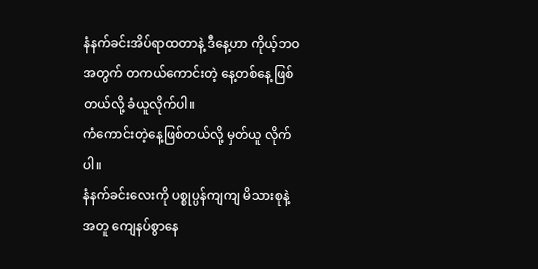နံနက်ခင်းအိပ်ရာထတာနဲ့ ဒီနေ့ဟာ ကိုယ့်ဘဝအတွက် တကယ်ကောင်းတဲ့ နေ့တစ်နေ့ ဖြစ်တယ်လို့ ခံယူလိုက်ပါ။
ကံကောင်းတဲ့နေ့ဖြစ်တယ်လို့ မှတ်ယူ လိုက်ပါ။
နံနက်ခင်းလေးကို ပစ္စုပ္ပန်ကျကျ မိသားစုနဲ့ အတူ ကျေနပ်စွာနေ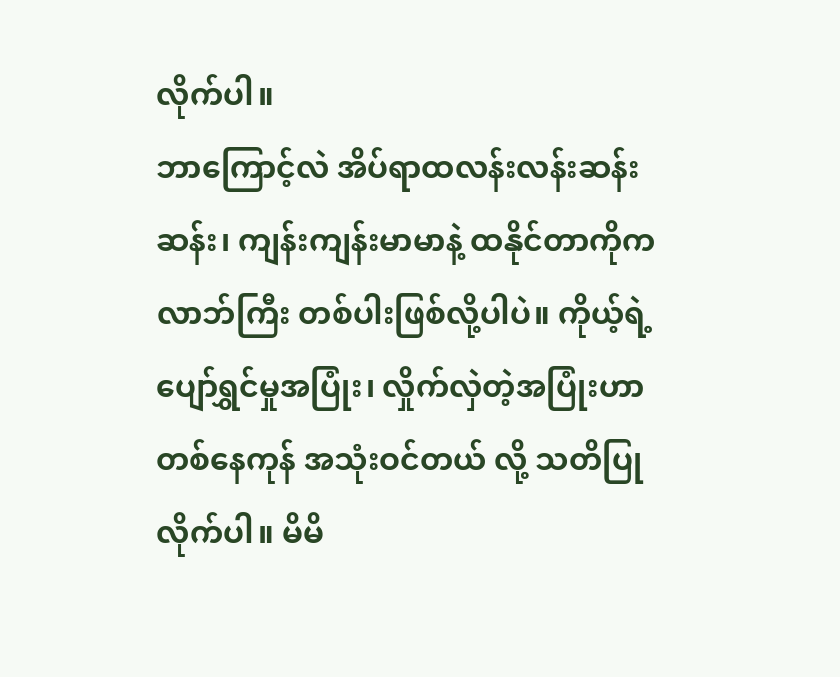လိုက်ပါ။
ဘာကြောင့်လဲ အိပ်ရာထလန်းလန်းဆန်းဆန်း၊ ကျန်းကျန်းမာမာနဲ့ ထနိုင်တာကိုက လာဘ်ကြီး တစ်ပါးဖြစ်လို့ပါပဲ။ ကိုယ့်ရဲ့ပျော်ရွှင်မှုအပြုံး၊ လှိုက်လှဲတဲ့အပြုံးဟာ တစ်နေကုန် အသုံးဝင်တယ် လို့ သတိပြုလိုက်ပါ။ မိမိ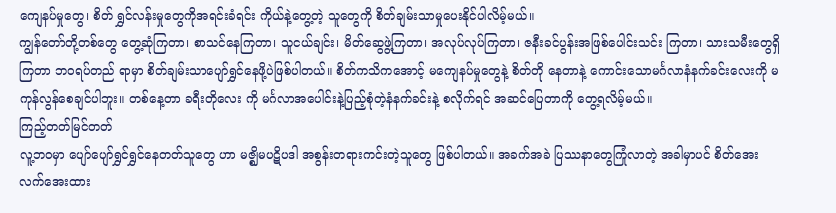ကျေနပ်မှုတွေ၊ စိတ် ရွှင်လန်းမှုတွေကိုအရင်းခံရင်း ကိုယ်နဲ့တွေ့တဲ့ သူတွေကို စိတ်ချမ်းသာမှုပေးနိုင်ပါလိမ့်မယ်။
ကျွန်တော်တို့တစ်တွေ တွေ့ဆုံကြတာ၊ စာသင်နေကြတာ၊ သူငယ်ချင်း၊ မိတ်ဆွေဖွဲ့ကြတာ၊ အလုပ်လုပ်ကြတာ၊ ဇနီးခင်ပွန်းအဖြစ်ပေါင်းသင်း ကြတာ၊ သားသမီးတွေရှိကြတာ ဘဝရပ်တည် ရာမှာ စိတ်ချမ်းသာပျော်ရွှင်နေဖို့ပဲဖြစ်ပါတယ်။ စိတ်ကသိကအောင့် မကျေနပ်မှုတွေနဲ့ စိတ်တို နေတာနဲ့ ကောင်းသောမင်္ဂလာနံနက်ခင်းလေးကို မကုန်လွန်စေချင်ပါဘူး။ တစ်နေ့တာ ခရီးတိုလေး ကို မင်္ဂလာအပေါင်းနဲ့ပြည့်စုံတဲ့နံနက်ခင်းနဲ့ စလိုက်ရင် အဆင်ပြေတာကို တွေ့ရလိမ့်မယ်။
ကြည့်တတ်မြင်တတ်
လူ့ဘဝမှာ ပျော်ပျော်ရွှင်ရွှင်နေတတ်သူတွေ ဟာ မဇ္ဈိမပဋိပဒါ အစွန်းတရားကင်းတဲ့သူတွေ ဖြစ်ပါတယ်။ အခက်အခဲ ပြဿနာတွေကြုံလာတဲ့ အခါမှာပင် စိတ်အေးလက်အေးထား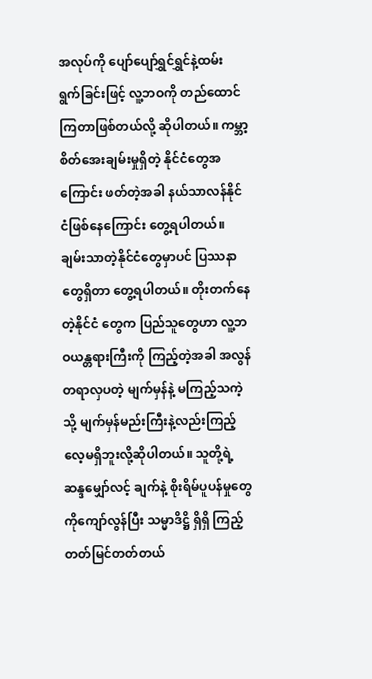အလုပ်ကို ပျော်ပျော်ရွှင်ရွှင်နဲ့ထမ်းရွက်ခြင်းဖြင့် လူ့ဘဝကို တည်ထောင်ကြတာဖြစ်တယ်လို့ ဆိုပါတယ်။ ကမ္ဘာ့စိတ်အေးချမ်းမှုရှိတဲ့ နိုင်ငံတွေအကြောင်း ဖတ်တဲ့အခါ နယ်သာလန်နိုင်ငံဖြစ်နေကြောင်း တွေ့ရပါတယ်။ ချမ်းသာတဲ့နိုင်ငံတွေမှာပင် ပြဿနာ တွေရှိတာ တွေ့ရပါတယ်။ တိုးတက်နေတဲ့နိုင်ငံ တွေက ပြည်သူတွေဟာ လူ့ဘဝယန္တရားကြီးကို ကြည့်တဲ့အခါ အလွန်တရာလှပတဲ့ မျက်မှန်နဲ့ မကြည့်သကဲ့သို့ မျက်မှန်မည်းကြီးနဲ့လည်းကြည့် လေ့မရှိဘူးလို့ဆိုပါတယ်။ သူတို့ရဲ့ဆန္ဒမျှော်လင့် ချက်နဲ့ စိုးရိမ်ပူပန်မှုတွေကိုကျော်လွန်ပြီး သမ္မာဒိဋ္ဌိ ရှိရှိ ကြည့်တတ်မြင်တတ်တယ်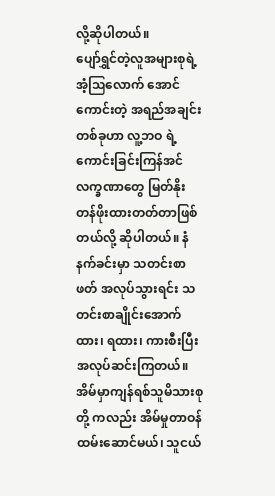လို့ဆိုပါတယ်။
ပျော်ရွှင်တဲ့လူအများစုရဲ့ အံ့ဩလောက် အောင်ကောင်းတဲ့ အရည်အချင်းတစ်ခုဟာ လူ့ဘဝ ရဲ့ ကောင်းခြင်းကြန်အင်လက္ခဏာတွေ မြတ်နိုး တန်ဖိုးထားတတ်တာဖြစ်တယ်လို့ ဆိုပါတယ်။ နံနက်ခင်းမှာ သတင်းစာဖတ် အလုပ်သွားရင်း သတင်းစာချိုင်းအောက်ထား၊ ရထား၊ ကားစီးပြီး အလုပ်ဆင်းကြတယ်။ အိမ်မှာကျန်ရစ်သူမိသားစုတို့ ကလည်း အိမ်မှုတာဝန်ထမ်းဆောင်မယ်၊ သူငယ်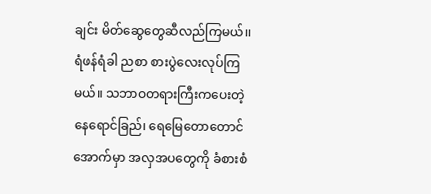ချင်း မိတ်ဆွေတွေဆီလည်ကြမယ်၊၊ ရံဖန်ရံခါ ညစာ စားပွဲလေးလုပ်ကြမယ်။ သဘာဝတရားကြီးကပေးတဲ့ နေရောင်ခြည်၊ ရေမြေတောတောင်အောက်မှာ အလှအပတွေကို ခံစားစံ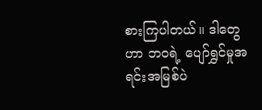စားကြပါတယ်။ ဒါတွေဟာ ဘဝရဲ့ ပျော်ရွှင်မှုအရင်းအမြစ်ပဲ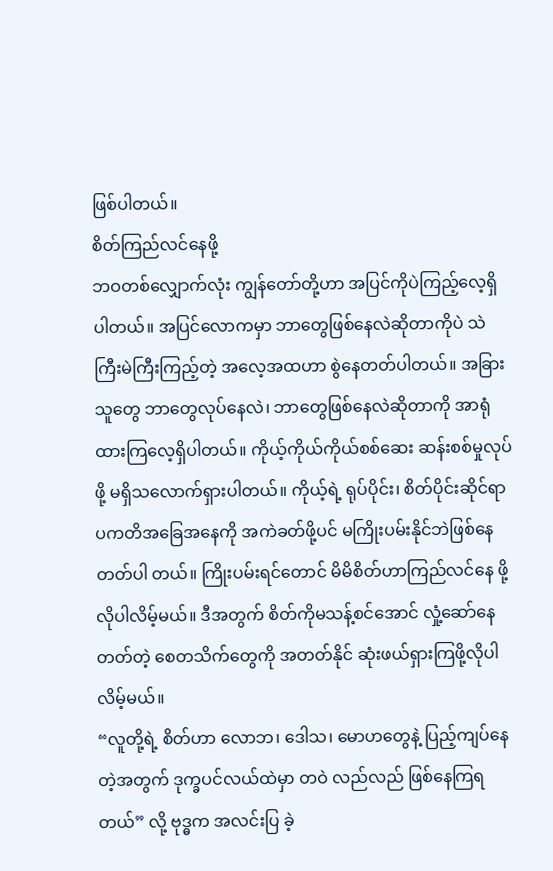ဖြစ်ပါတယ်။
စိတ်ကြည်လင်နေဖို့
ဘဝတစ်လျှောက်လုံး ကျွန်တော်တို့ဟာ အပြင်ကိုပဲကြည့်လေ့ရှိပါတယ်။ အပြင်လောကမှာ ဘာတွေဖြစ်နေလဲဆိုတာကိုပဲ သဲကြီးမဲကြီးကြည့်တဲ့ အလေ့အထဟာ စွဲနေတတ်ပါတယ်။ အခြားသူတွေ ဘာတွေလုပ်နေလဲ၊ ဘာတွေဖြစ်နေလဲဆိုတာကို အာရုံထားကြလေ့ရှိပါတယ်။ ကိုယ့်ကိုယ်ကိုယ်စစ်ဆေး ဆန်းစစ်မှုလုပ်ဖို့ မရှိသလောက်ရှားပါတယ်။ ကိုယ့်ရဲ့ ရုပ်ပိုင်း၊ စိတ်ပိုင်းဆိုင်ရာ ပကတိအခြေအနေကို အကဲခတ်ဖို့ပင် မကြိုးပမ်းနိုင်ဘဲဖြစ်နေတတ်ပါ တယ်။ ကြိုးပမ်းရင်တောင် မိမိစိတ်ဟာကြည်လင်နေ ဖို့လိုပါလိမ့်မယ်။ ဒီအတွက် စိတ်ကိုမသန့်စင်အောင် လှုံ့ဆော်နေတတ်တဲ့ စေတသိက်တွေကို အတတ်နိုင် ဆုံးဖယ်ရှားကြဖို့လိုပါလိမ့်မယ်။
“လူတို့ရဲ့ စိတ်ဟာ လောဘ၊ ဒေါသ၊ မောဟတွေနဲ့ ပြည့်ကျပ်နေတဲ့အတွက် ဒုက္ခပင်လယ်ထဲမှာ တဝဲ လည်လည် ဖြစ်နေကြရတယ်” လို့ ဗုဒ္ဓက အလင်းပြ ခဲ့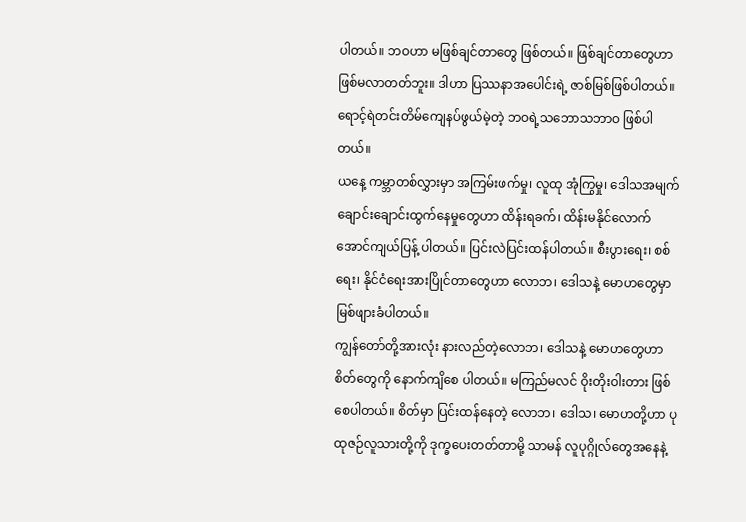ပါတယ်။ ဘဝဟာ မဖြစ်ချင်တာတွေ ဖြစ်တယ်။ ဖြစ်ချင်တာတွေဟာဖြစ်မလာတတ်ဘူး။ ဒါဟာ ပြဿနာအပေါင်းရဲ့ ဇာစ်မြစ်ဖြစ်ပါတယ်။ ရောင့်ရဲတင်းတိမ်ကျေနပ်ဖွယ်မဲ့တဲ့ ဘဝရဲ့သဘောသဘာဝ ဖြစ်ပါတယ်။
ယနေ့ ကမ္ဘာတစ်လွှားမှာ အကြမ်းဖက်မှု၊ လူထု အုံကြွမှု၊ ဒေါသအမျက်ချောင်းချောင်းထွက်နေမှုတွေဟာ ထိန်းရခက်၊ ထိန်းမနိုင်လောက်အောင်ကျယ်ပြန့် ပါတယ်။ ပြင်းလဲပြင်းထန်ပါတယ်။ စီးပွားရေး၊ စစ်ရေး၊ နိုင်ငံရေးအားပြိုင်တာတွေဟာ လောဘ၊ ဒေါသနဲ့ မောဟတွေမှာ မြစ်ဖျားခံပါတယ်။
ကျွန်တော်တို့အားလုံး နားလည်တဲ့လောဘ၊ ဒေါသနဲ့ မောဟတွေဟာ စိတ်တွေကို နောက်ကျိစေ ပါတယ်။ မကြည်မလင် ဝိုးတိုးဝါးတား ဖြစ်စေပါတယ်။ စိတ်မှာ ပြင်းထန်နေတဲ့ လောဘ၊ ဒေါသ၊ မောဟတို့ဟာ ပုထုဇဉ်လူသားတို့ကို ဒုက္ခပေးတတ်တာမို့ သာမန် လူပုဂ္ဂိုလ်တွေအနေနဲ့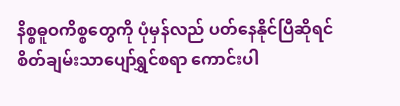နိစ္စဓူဝကိစ္စတွေကို ပုံမှန်လည် ပတ်နေနိုင်ပြီဆိုရင် စိတ်ချမ်းသာပျော်ရွှင်စရာ ကောင်းပါ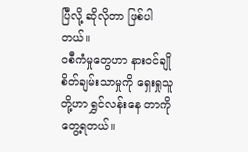ပြီလို့ ဆိုလိုတာ ဖြစ်ပါတယ်။
ဝစီကံမှုတွေဟာ နားဝင်ချို
စိတ်ချမ်းသာမှုကို ရှေးရှုသူတို့ဟာ ရွှင်လန်းနေ တာကိုတွေ့ရတယ်။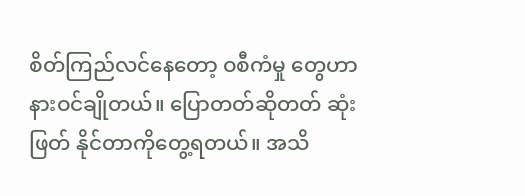စိတ်ကြည်လင်နေတော့ ဝစီကံမှု တွေဟာ နားဝင်ချိုတယ်။ ပြောတတ်ဆိုတတ် ဆုံးဖြတ် နိုင်တာကိုတွေ့ရတယ်။ အသိ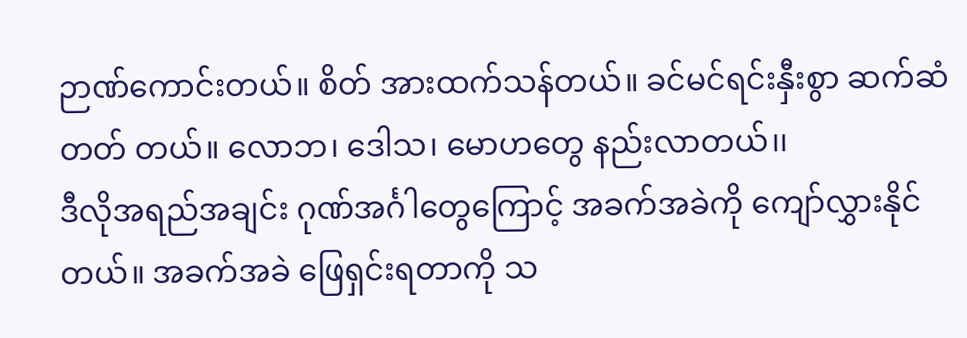ဉာဏ်ကောင်းတယ်။ စိတ် အားထက်သန်တယ်။ ခင်မင်ရင်းနှီးစွာ ဆက်ဆံတတ် တယ်။ လောဘ၊ ဒေါသ၊ မောဟတွေ နည်းလာတယ်၊၊
ဒီလိုအရည်အချင်း ဂုဏ်အင်္ဂါတွေကြောင့် အခက်အခဲကို ကျော်လွှားနိုင်တယ်။ အခက်အခဲ ဖြေရှင်းရတာကို သ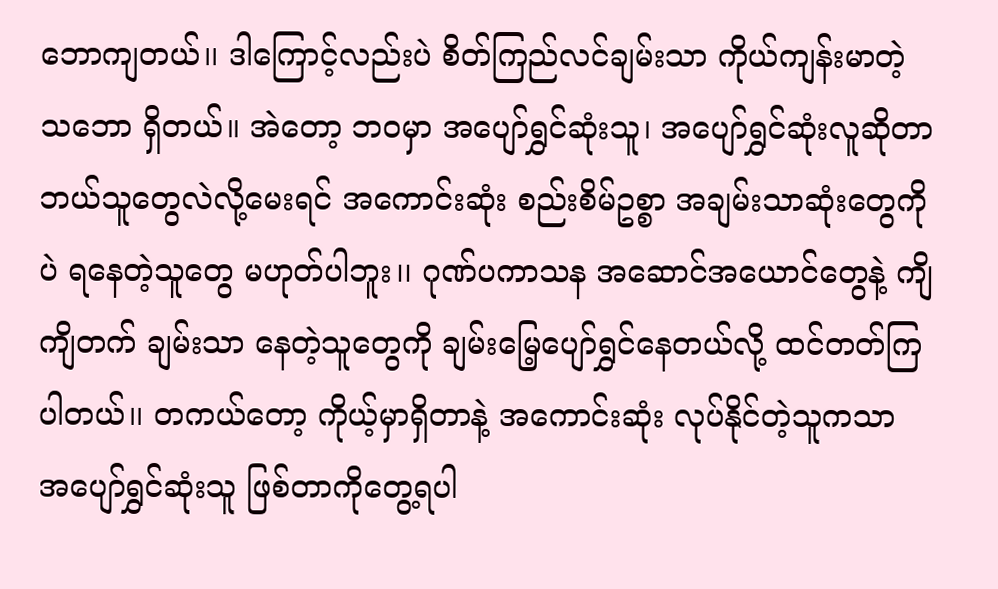ဘောကျတယ်၊၊ ဒါကြောင့်လည်းပဲ စိတ်ကြည်လင်ချမ်းသာ ကိုယ်ကျန်းမာတဲ့ သဘော ရှိတယ်။ အဲတော့ ဘဝမှာ အပျော်ရွှင်ဆုံးသူ၊ အပျော်ရွှင်ဆုံးလူဆိုတာ ဘယ်သူတွေလဲလို့မေးရင် အကောင်းဆုံး စည်းစိမ်ဥစ္စာ အချမ်းသာဆုံးတွေကိုပဲ ရနေတဲ့သူတွေ မဟုတ်ပါဘူး၊၊ ဂုဏ်ပကာသန အဆောင်အယောင်တွေနဲ့ ကျိကျိတက် ချမ်းသာ နေတဲ့သူတွေကို ချမ်းမြေ့ပျော်ရွှင်နေတယ်လို့ ထင်တတ်ကြပါတယ်၊၊ တကယ်တော့ ကိုယ့်မှာရှိတာနဲ့ အကောင်းဆုံး လုပ်နိုင်တဲ့သူကသာ အပျော်ရွှင်ဆုံးသူ ဖြစ်တာကိုတွေ့ရပါ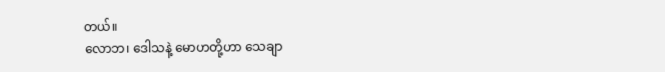တယ်။
လောဘ၊ ဒေါသနဲ့ မောဟတို့ဟာ သေချာ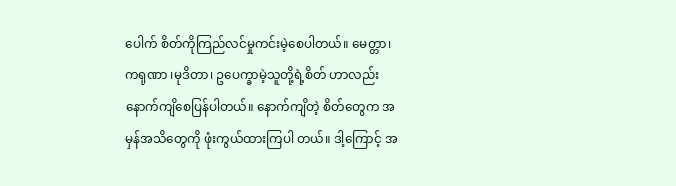ပေါက် စိတ်ကိုကြည်လင်မှုကင်းမဲ့စေပါတယ်။ မေတ္တာ၊ ကရုဏာ ၊မုဒိတာ၊ ဥပေက္ခာမဲ့သူတို့ရဲ့စိတ် ဟာလည်း နောက်ကျိစေပြန်ပါတယ်။ နောက်ကျိတဲ့ စိတ်တွေက အမှန်အသိတွေကို ဖုံးကွယ်ထားကြပါ တယ်။ ဒါ့ကြောင့် အ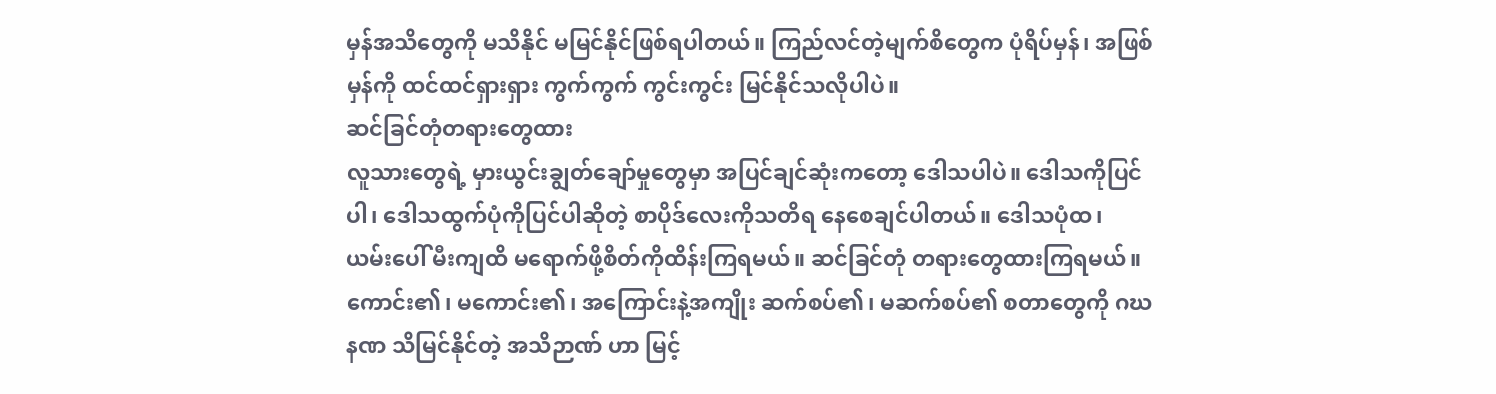မှန်အသိတွေကို မသိနိုင် မမြင်နိုင်ဖြစ်ရပါတယ်။ ကြည်လင်တဲ့မျက်စိတွေက ပုံရိပ်မှန်၊ အဖြစ်မှန်ကို ထင်ထင်ရှားရှား ကွက်ကွက် ကွင်းကွင်း မြင်နိုင်သလိုပါပဲ။
ဆင်ခြင်တုံတရားတွေထား
လူသားတွေရဲ့ မှားယွင်းချွတ်ချော်မှုတွေမှာ အပြင်ချင်ဆုံးကတော့ ဒေါသပါပဲ။ ဒေါသကိုပြင်ပါ၊ ဒေါသထွက်ပုံကိုပြင်ပါဆိုတဲ့ စာပိုဒ်လေးကိုသတိရ နေစေချင်ပါတယ်။ ဒေါသပုံထ၊ ယမ်းပေါ် မီးကျထိ မရောက်ဖို့စိတ်ကိုထိန်းကြရမယ်။ ဆင်ခြင်တုံ တရားတွေထားကြရမယ်။ ကောင်း၏၊ မကောင်း၏၊ အကြောင်းနဲ့အကျိုး ဆက်စပ်၏၊ မဆက်စပ်၏ စတာတွေကို ဂဃနဏ သိမြင်နိုင်တဲ့ အသိဉာဏ် ဟာ မြင့်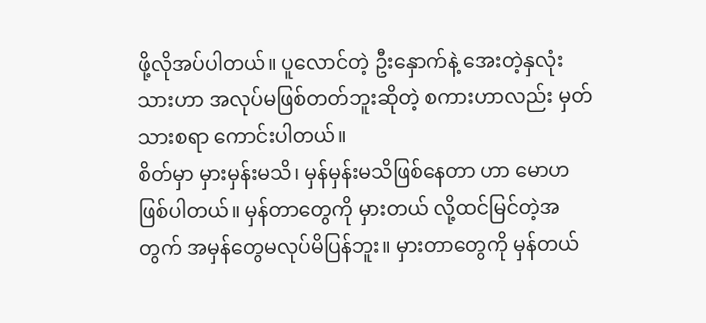ဖို့လိုအပ်ပါတယ်။ ပူလောင်တဲ့ ဦးနှောက်နဲ့ အေးတဲ့နှလုံးသားဟာ အလုပ်မဖြစ်တတ်ဘူးဆိုတဲ့ စကားဟာလည်း မှတ်သားစရာ ကောင်းပါတယ်။
စိတ်မှာ မှားမှန်းမသိ၊ မှန်မှန်းမသိဖြစ်နေတာ ဟာ မောဟဖြစ်ပါတယ်။ မှန်တာတွေကို မှားတယ် လို့ထင်မြင်တဲ့အတွက် အမှန်တွေမလုပ်မိပြန်ဘူး။ မှားတာတွေကို မှန်တယ်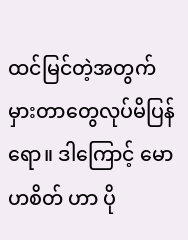ထင်မြင်တဲ့အတွက် မှားတာတွေလုပ်မိပြန်ရော။ ဒါကြောင့် မောဟစိတ် ဟာ ပို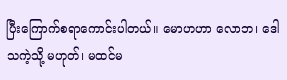ပြီးကြောက်စရာကောင်းပါတယ်။ မောဟဟာ လောဘ၊ ဒေါသကဲ့သို့ မဟုတ်၊ မထင်မ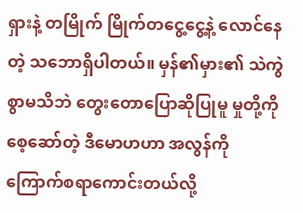ရှားနဲ့ တမြိုက် မြိုက်တငွေ့ငွေ့နဲ့ လောင်နေတဲ့ သဘောရှိပါတယ်။ မှန်၏မှား၏ သဲကွဲစွာမသိဘဲ တွေးတောပြောဆိုပြုမူ မှုတို့ကို စေ့ဆော်တဲ့ ဒီမောဟဟာ အလွန်ကို ကြောက်စရာကောင်းတယ်လို့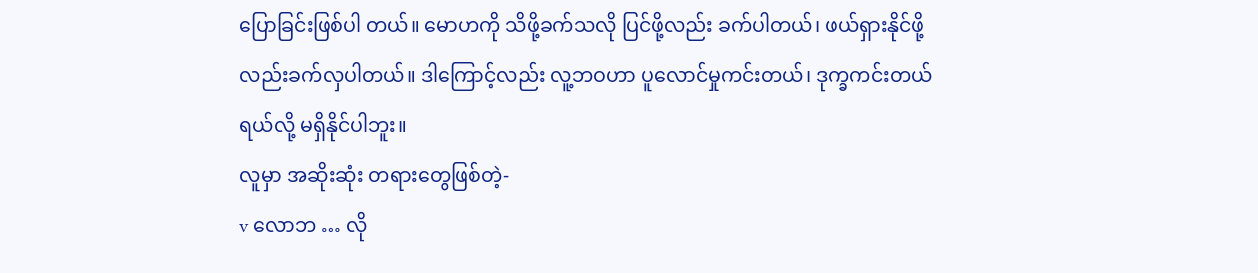ပြောခြင်းဖြစ်ပါ တယ်။ မောဟကို သိဖို့ခက်သလို ပြင်ဖို့လည်း ခက်ပါတယ်၊ ဖယ်ရှားနိုင်ဖို့လည်းခက်လှပါတယ်။ ဒါကြောင့်လည်း လူ့ဘဝဟာ ပူလောင်မှုကင်းတယ်၊ ဒုက္ခကင်းတယ်ရယ်လို့ မရှိနိုင်ပါဘူး။
လူမှာ အဆိုးဆုံး တရားတွေဖြစ်တဲ့-
v လောဘ … လို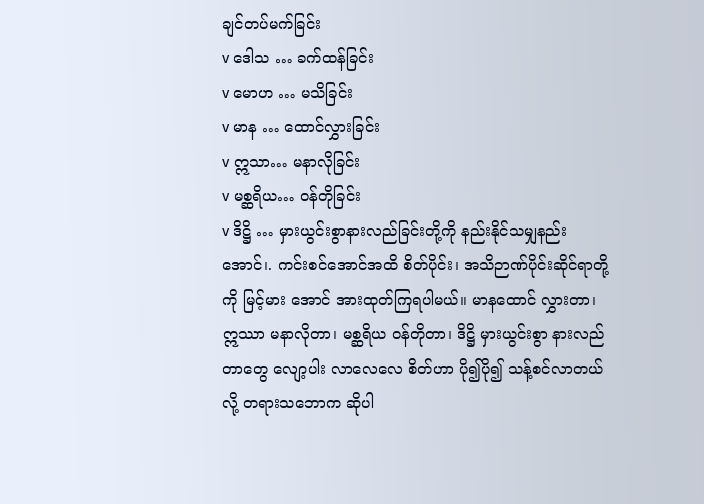ချင်တပ်မက်ခြင်း
v ဒေါသ … ခက်ထန်ခြင်း
v မောဟ … မသိခြင်း
v မာန … ထောင်လွှားခြင်း
v ဣသာ… မနာလိုခြင်း
v မစ္ဆရိယ… ဝန်တိုခြင်း
v ဒိဋ္ဌိ … မှားယွင်းစွာနားလည်ခြင်းတို့ကို နည်းနိုင်သမျှနည်းအောင်၊. ကင်းစင်အောင်အထိ စိတ်ပိုင်း၊ အသိဉာဏ်ပိုင်းဆိုင်ရာတို့ကို မြင့်မား အောင် အားထုတ်ကြရပါမယ်။ မာနထောင် လွှားတာ၊ ဣဿာ မနာလိုတာ၊ မစ္ဆရိယ ဝန်တိုတာ၊ ဒိဋ္ဌိ မှားယွင်းစွာ နားလည်တာတွေ လျော့ပါး လာလေလေ စိတ်ဟာ ပို၍ပို၍ သန့်စင်လာတယ်လို့ တရားသဘောက ဆိုပါ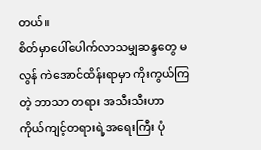တယ်။
စိတ်မှာပေါ်ပေါက်လာသမျှဆန္ဒတွေ မလွန် ကဲအောင်ထိန်းရာမှာ ကိုးကွယ်ကြတဲ့ ဘာသာ တရား အသီးသီးဟာ ကိုယ်ကျင့်တရားရဲ့အရေးကြီး ပုံ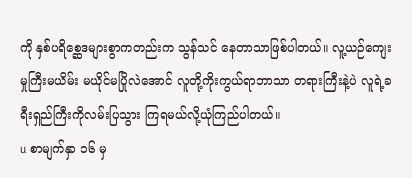ကို နှစ်ပရိစ္ဆေဒများစွာကတည်းက သွန်သင် နေတာသာဖြစ်ပါတယ်။ လူ့ယဉ်ကျေးမှုကြီးမယိမ်း မယိုင်မပြိုလဲအောင် လူတို့ကိုးကွယ်ရာဘာသာ တရားကြီးနဲ့ပဲ လူရဲ့ခရီးရှည်ကြီးကိုလမ်းပြသွား ကြရမယ်လို့ယုံကြည်ပါတယ်။
u စာမျက်နှာ ၁၆ မှ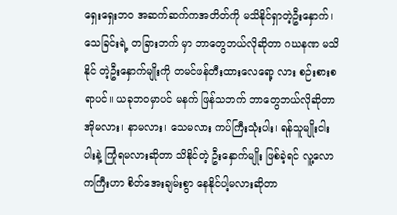ရှေးရှေးဘဝ အဆက်ဆက်ကအတိတ်ကို မသိနိုင်ရှာတဲ့ဦးနှောက်၊ သေခြင်းရဲ့ တခြားဘက် မှာ ဘာတွေဘယ်လိုဆိုတာ ဂဃနဏ မသိနိုင် တဲ့ဦးနှောက်မျိုးကို တမင်ဖန်တီးထားလေရော့ လား စဉ်းစားစရာပင်။ ယခုဘဝမှာပင် မနက် ဖြန်သဘက် ဘာတွေဘယ်လိုဆိုတာ အိုမလား၊ နာမလား၊ သေမလား ကပ်ကြီးသုံးပါး၊ ရန်သူမျိုးငါး ပါးနဲ့ ကြုံရမလားဆိုတာ သိနိုင်တဲ့ ဦးနှောက်မျိုး ဖြစ်ခဲ့ရင် လူ့လောကကြီးဟာ စိတ်အေးချမ်းစွာ နေနိုင်ပါ့မလားဆိုတာ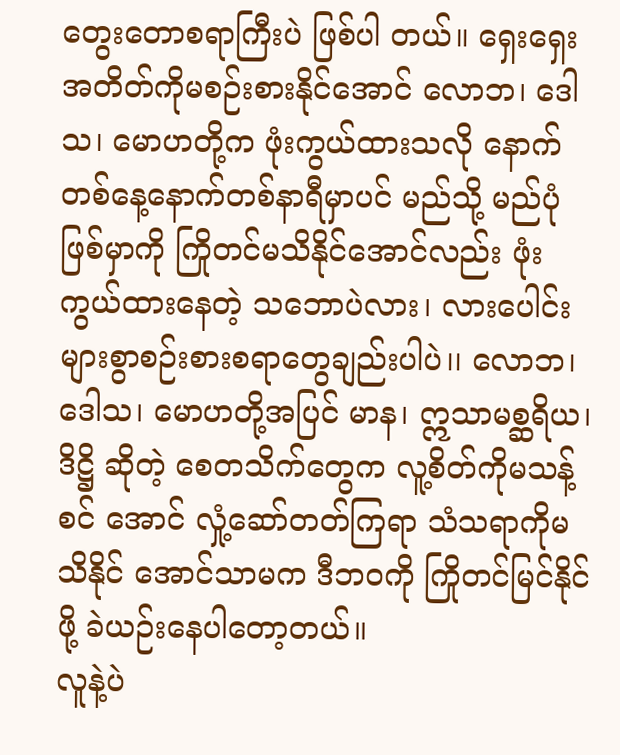တွေးတောစရာကြီးပဲ ဖြစ်ပါ တယ်။ ရှေးရှေးအတိတ်ကိုမစဉ်းစားနိုင်အောင် လောဘ၊ ဒေါသ၊ မောဟတို့က ဖုံးကွယ်ထားသလို နောက်တစ်နေ့နောက်တစ်နာရီမှာပင် မည်သို့ မည်ပုံဖြစ်မှာကို ကြိုတင်မသိနိုင်အောင်လည်း ဖုံးကွယ်ထားနေတဲ့ သဘောပဲလား၊ လားပေါင်း များစွာစဉ်းစားစရာတွေချည်းပါပဲ၊၊ လောဘ၊ ဒေါသ၊ မောဟတို့အပြင် မာန၊ ဣသာမစ္ဆရိယ၊ ဒိဋ္ဌိ ဆိုတဲ့ စေတသိက်တွေက လူ့စိတ်ကိုမသန့်စင် အောင် လှုံ့ဆော်တတ်ကြရာ သံသရာကိုမသိနိုင် အောင်သာမက ဒီဘဝကို ကြိုတင်မြင်နိုင်ဖို့ ခဲယဉ်းနေပါတော့တယ်။
လူနဲ့ပဲ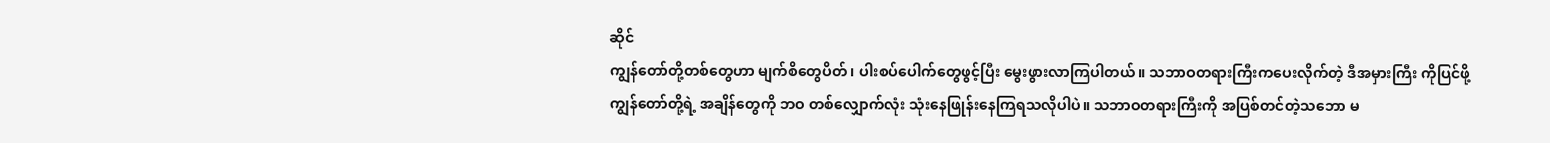ဆိုင်
ကျွန်တော်တို့တစ်တွေဟာ မျက်စိတွေပိတ်၊ ပါးစပ်ပေါက်တွေဖွင့်ပြီး မွေးဖွားလာကြပါတယ်။ သဘာဝတရားကြီးကပေးလိုက်တဲ့ ဒီအမှားကြီး ကိုပြင်ဖို့ ကျွန်တော်တို့ရဲ့ အချိန်တွေကို ဘဝ တစ်လျှောက်လုံး သုံးနေဖြုန်းနေကြရသလိုပါပဲ။ သဘာဝတရားကြီးကို အပြစ်တင်တဲ့သဘော မ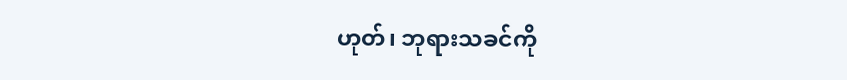ဟုတ်၊ ဘုရားသခင်ကို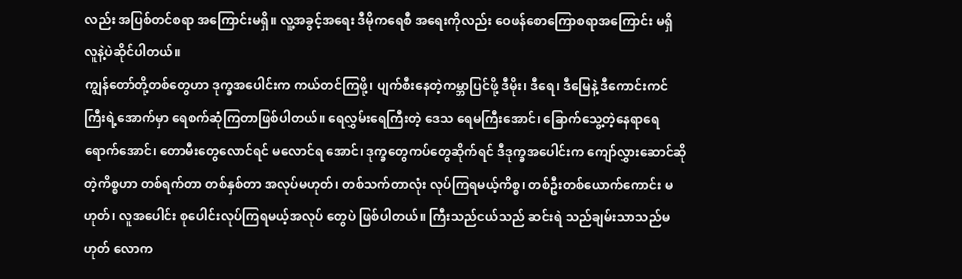လည်း အပြစ်တင်စရာ အကြောင်းမရှိ။ လူ့အခွင့်အရေး ဒီမိုကရေစီ အရေးကိုလည်း ဝေဖန်စောကြောစရာအကြောင်း မရှိ လူနဲ့ပဲဆိုင်ပါတယ်။
ကျွန်တော်တို့တစ်တွေဟာ ဒုက္ခအပေါင်းက ကယ်တင်ကြဖို့၊ ပျက်စီးနေတဲ့ကမ္ဘာပြင်ဖို့ ဒီမိုး၊ ဒီရေ၊ ဒီမြေနဲ့ ဒီကောင်းကင်ကြီးရဲ့အောက်မှာ ရေစက်ဆုံကြတာဖြစ်ပါတယ်။ ရေလွှမ်းရေကြီးတဲ့ ဒေသ ရေမကြီးအောင်၊ ခြောက်သွေ့တဲ့နေရာရေ ရောက်အောင်၊ တောမီးတွေလောင်ရင် မလောင်ရ အောင်၊ ဒုက္ခတွေကပ်တွေဆိုက်ရင် ဒီဒုက္ခအပေါင်းက ကျော်လွှားဆောင်ဆိုတဲ့ကိစ္စဟာ တစ်ရက်တာ တစ်နှစ်တာ အလုပ်မဟုတ်၊ တစ်သက်တာလုံး လုပ်ကြရမယ့်ကိစ္စ၊ တစ်ဦးတစ်ယောက်ကောင်း မဟုတ်၊ လူအပေါင်း စုပေါင်းလုပ်ကြရမယ့်အလုပ် တွေပဲ ဖြစ်ပါတယ်။ ကြီးသည်ငယ်သည် ဆင်းရဲ သည်ချမ်းသာသည်မဟုတ် လောက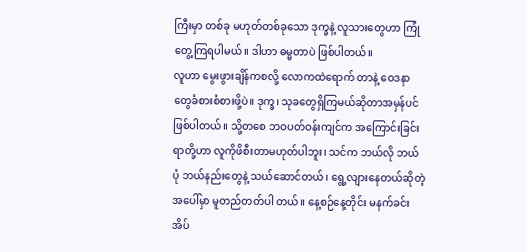ကြီးမှာ တစ်ခု မဟုတ်တစ်ခုသော ဒုက္ခနဲ့ လူသားတွေဟာ ကြုံတွေ့ကြရပါမယ်။ ဒါဟာ ဓမ္မတာပဲ ဖြစ်ပါတယ်။
လူဟာ မွေးဖွားချိန်ကစလို့ လောကထဲရောက် တာနဲ့ ဝေဒနာတွေခံစားစံစားဖို့ပဲ။ ဒုက္ခ၊ သုခတွေရှိကြမယ်ဆိုတာအမှန်ပင်ဖြစ်ပါတယ်။ သို့တစေ ဘဝပတ်ဝန်းကျင်က အကြောင်းခြင်းရာတို့ဟာ လူကိုဖိစီးတာမဟုတ်ပါဘူး၊ သင်က ဘယ်လို ဘယ်ပုံ ဘယ်နည်းတွေနဲ့ သယ်ဆောင်တယ်၊ ရွေ့လျားနေတယ်ဆိုတဲ့အပေါ်မှာ မူတည်တတ်ပါ တယ်။ နေ့စဉ်နေ့တိုင်း မနက်ခင်းအိပ်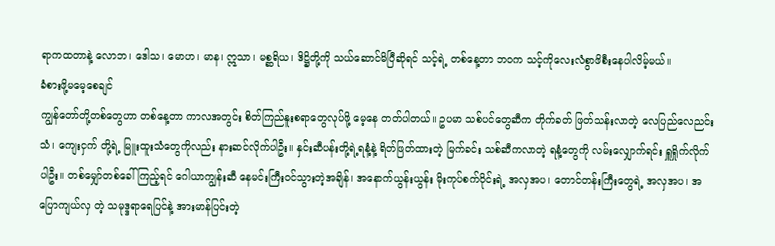ရာကထတာနဲ့ လောဘ၊ ဒေါသ၊ မောဟ၊ မာန၊ ဣသာ၊ မစ္ဆရိယ၊ ဒိဋ္ဌိတို့ကို သယ်ဆောင်မိပြီဆိုရင် သင့်ရဲ့ တစ်နေ့တာ ဘဝက သင့်ကိုလေးလံစွာဖိစီးနေပါလိမ့်မယ်။
ခံစားဖို့မမေ့စေချင်
ကျွန်တော်တို့တစ်တွေဟာ တစ်နေ့တာ ကာလအတွင်း စိတ်ကြည်နူးစရာတွေလုပ်ဖို့ မေ့နေ တတ်ပါတယ်။ ဥပမာ သစ်ပင်တွေဆီက တိုက်ခတ် ဖြတ်သန်းလာတဲ့ လေပြည်လေညင်းသံ၊ ကျေးငှက် တို့ရဲ့ မြူးထူးသံတွေကိုလည်း နားဆင်လိုက်ပါဦး။ နှင်းဆီပန်းတို့ရဲ့ရနံ့နဲ့ ရိတ်ဖြတ်ထားတဲ့ မြက်ခင်း သစ်ဆီကလာတဲ့ ရနံ့တွေကို လမ်းလျှောက်ရင်း ရှူရှိုက်လိုက်ပါဦး။ တစ်မျှော်တစ်ခေါ်ကြည့်ရင် ဂေါယာကျွန်းဆီ နေမင်းကြီးဝင်သွားတဲ့အချိန်၊ အနောက်ယွန်းယွန်း မိုးကုပ်စက်ဝိုင်းရဲ့ အလှအပ၊ တောင်တန်းကြီးတွေရဲ့ အလှအပ၊ အပြောကျယ်လှ တဲ့ သမုဒ္ဒရာရေပြင်နဲ့ အားမာန်ပြင်းတဲ့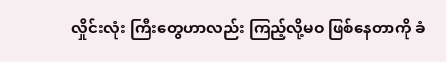လှိုင်းလုံး ကြီးတွေဟာလည်း ကြည့်လို့မဝ ဖြစ်နေတာကို ခံ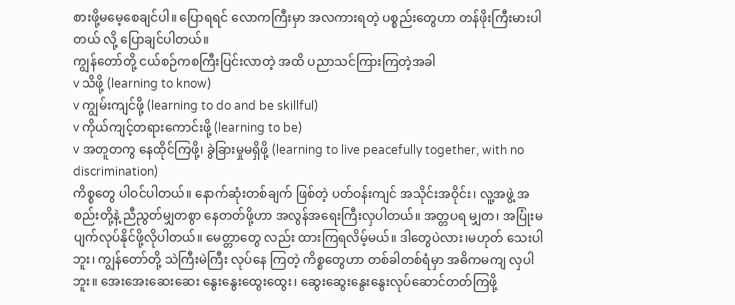စားဖို့မမေ့စေချင်ပါ။ ပြောရရင် လောကကြီးမှာ အလကားရတဲ့ ပစ္စည်းတွေဟာ တန်ဖိုးကြီးမားပါတယ် လို့ ပြောချင်ပါတယ်။
ကျွန်တော်တို့ ငယ်စဉ်ကစကြီးပြင်းလာတဲ့ အထိ ပညာသင်ကြားကြတဲ့အခါ
v သိဖို့ (learning to know)
v ကျွမ်းကျင်ဖို့ (learning to do and be skillful)
v ကိုယ်ကျင့်တရားကောင်းဖို့ (learning to be)
v အတူတကွ နေထိုင်ကြဖို့၊ ခွဲခြားမှုမရှိဖို့ (learning to live peacefully together, with no discrimination)
ကိစ္စတွေ ပါဝင်ပါတယ်။ နောက်ဆုံးတစ်ချက် ဖြစ်တဲ့ ပတ်ဝန်းကျင် အသိုင်းအဝိုင်း၊ လူ့အဖွဲ့ အစည်းတို့နဲ့ ညီညွတ်မျှတစွာ နေတတ်ဖို့ဟာ အလွန်အရေးကြီးလှပါတယ်။ အတ္တပရ မျှတ၊ အပြုံးမပျက်လုပ်နိုင်ဖို့လိုပါတယ်။ မေတ္တာတွေ လည်း ထားကြရလိမ့်မယ်။ ဒါတွေပဲလား၊မဟုတ် သေးပါဘူး၊ ကျွန်တော်တို့ သဲကြီးမဲကြီး လုပ်နေ ကြတဲ့ ကိစ္စတွေဟာ တစ်ခါတစ်ရံမှာ အဓိကမကျ လှပါဘူး။ အေးအေးဆေးဆေး နွေးနွေးထွေးထွေး၊ ဆွေးဆွေးနွေးနွေးလုပ်ဆောင်တတ်ကြဖို့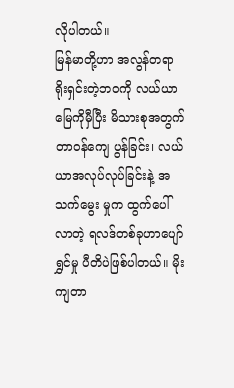လိုပါတယ်။
မြန်မာတို့ဟာ အလွန်တရာရိုးရှင်းတဲ့ဘဝကို လယ်ယာ မြေကိုမှီပြီး မိသားစုအတွက်တာဝန်ကျေ ပွန်ခြင်း၊ လယ်ယာအလုပ်လုပ်ခြင်းနဲ့ အသက်မွေး မှုက ထွက်ပေါ်လာတဲ့ ရလဒ်တစ်ခုဟာပျော်ရွှင်မှု ပီတိပဲဖြစ်ပါတယ်။ မိုးကျတာ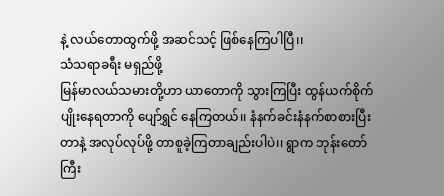နဲ့ လယ်တောထွက်ဖို့ အဆင်သင့် ဖြစ်နေကြပါပြီ၊၊
သံသရာခရီး မရှည်ဖို့
မြန်မာလယ်သမားတို့ဟာ ယာတောကို သွားကြပြီး ထွန်ယက်စိုက်ပျိုးနေရတာကို ပျော်ရွှင် နေကြတယ်၊၊ နံနက်ခင်းနံနက်စာစားပြီးတာနဲ့ အလုပ်လုပ်ဖို့ တာစူခဲ့ကြတာချည်းပါပဲ၊၊ ရွာက ဘုန်းတော်ကြီး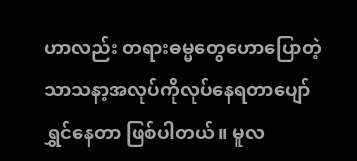ဟာလည်း တရားဓမ္မတွေဟောပြောတဲ့သာသနာ့အလုပ်ကိုလုပ်နေရတာပျော်ရွှင်နေတာ ဖြစ်ပါတယ်။ မူလ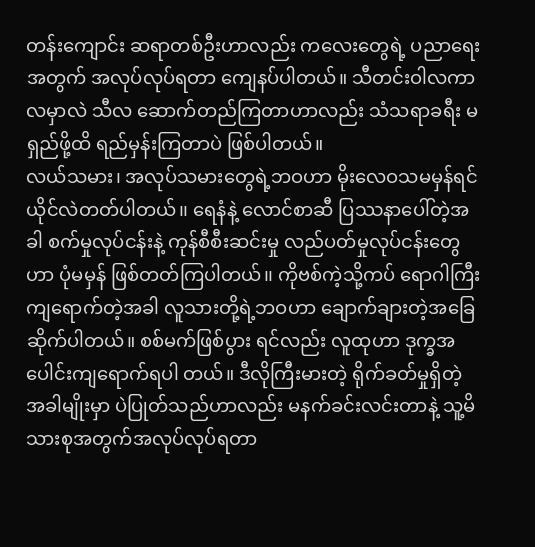တန်းကျောင်း ဆရာတစ်ဦးဟာလည်း ကလေးတွေရဲ့ ပညာရေးအတွက် အလုပ်လုပ်ရတာ ကျေနပ်ပါတယ်။ သီတင်းဝါလကာလမှာလဲ သီလ ဆောက်တည်ကြတာဟာလည်း သံသရာခရီး မရှည်ဖို့ထိ ရည်မှန်းကြတာပဲ ဖြစ်ပါတယ်။
လယ်သမား၊ အလုပ်သမားတွေရဲ့ဘဝဟာ မိုးလေဝသမမှန်ရင်ယိုင်လဲတတ်ပါတယ်၊၊ ရေနံနဲ့ လောင်စာဆီ ပြဿနာပေါ်တဲ့အခါ စက်မှုလုပ်ငန်းနဲ့ ကုန်စီစီးဆင်းမှု လည်ပတ်မှုလုပ်ငန်းတွေဟာ ပုံမမှန် ဖြစ်တတ်ကြပါတယ်၊၊ ကိုဗစ်ကဲ့သို့ကပ် ရောဂါကြီးကျရောက်တဲ့အခါ လူသားတို့ရဲ့ဘဝဟာ ချောက်ချားတဲ့အခြေဆိုက်ပါတယ်။ စစ်မက်ဖြစ်ပွား ရင်လည်း လူထုဟာ ဒုက္ခအပေါင်းကျရောက်ရပါ တယ်။ ဒီလိုကြီးမားတဲ့ ရိုက်ခတ်မှုရှိတဲ့ အခါမျိုးမှာ ပဲပြုတ်သည်ဟာလည်း မနက်ခင်းလင်းတာနဲ့ သူ့မိသားစုအတွက်အလုပ်လုပ်ရတာ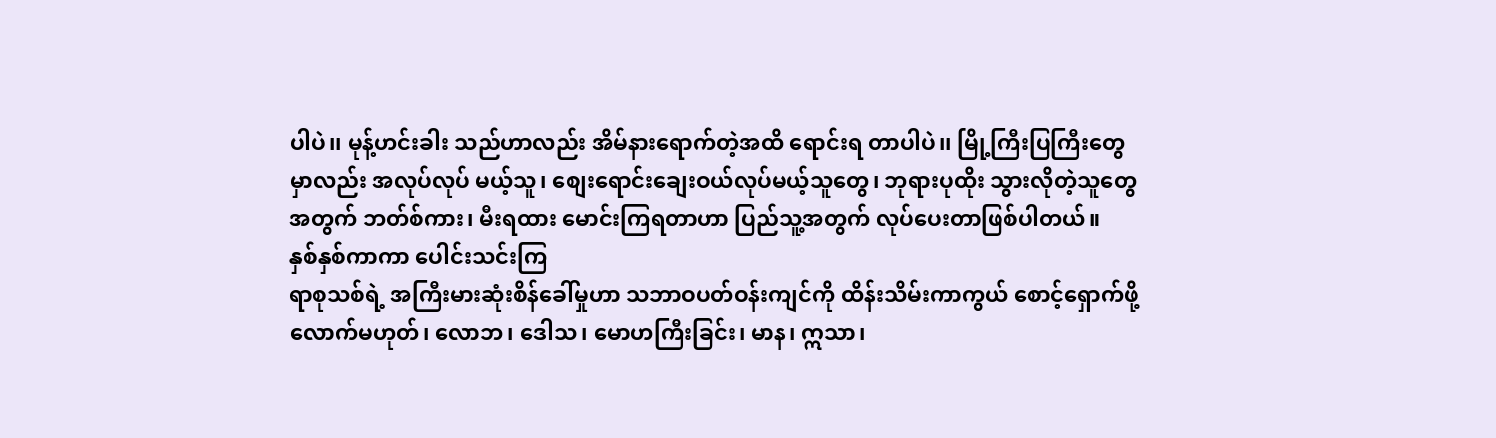ပါပဲ၊၊ မုန့်ဟင်းခါး သည်ဟာလည်း အိမ်နားရောက်တဲ့အထိ ရောင်းရ တာပါပဲ၊၊ မြို့ကြီးပြကြီးတွေမှာလည်း အလုပ်လုပ် မယ့်သူ၊ စျေးရောင်းချေးဝယ်လုပ်မယ့်သူတွေ၊ ဘုရားပုထိုး သွားလိုတဲ့သူတွေအတွက် ဘတ်စ်ကား၊ မီးရထား မောင်းကြရတာဟာ ပြည်သူ့အတွက် လုပ်ပေးတာဖြစ်ပါတယ်။
နှစ်နှစ်ကာကာ ပေါင်းသင်းကြ
ရာစုသစ်ရဲ့ အကြီးမားဆုံးစိန်ခေါ်မှုဟာ သဘာဝပတ်ဝန်းကျင်ကို ထိန်းသိမ်းကာကွယ် စောင့်ရှောက်ဖို့လောက်မဟုတ်၊ လောဘ၊ ဒေါသ၊ မောဟကြီးခြင်း၊ မာန၊ ဣသာ၊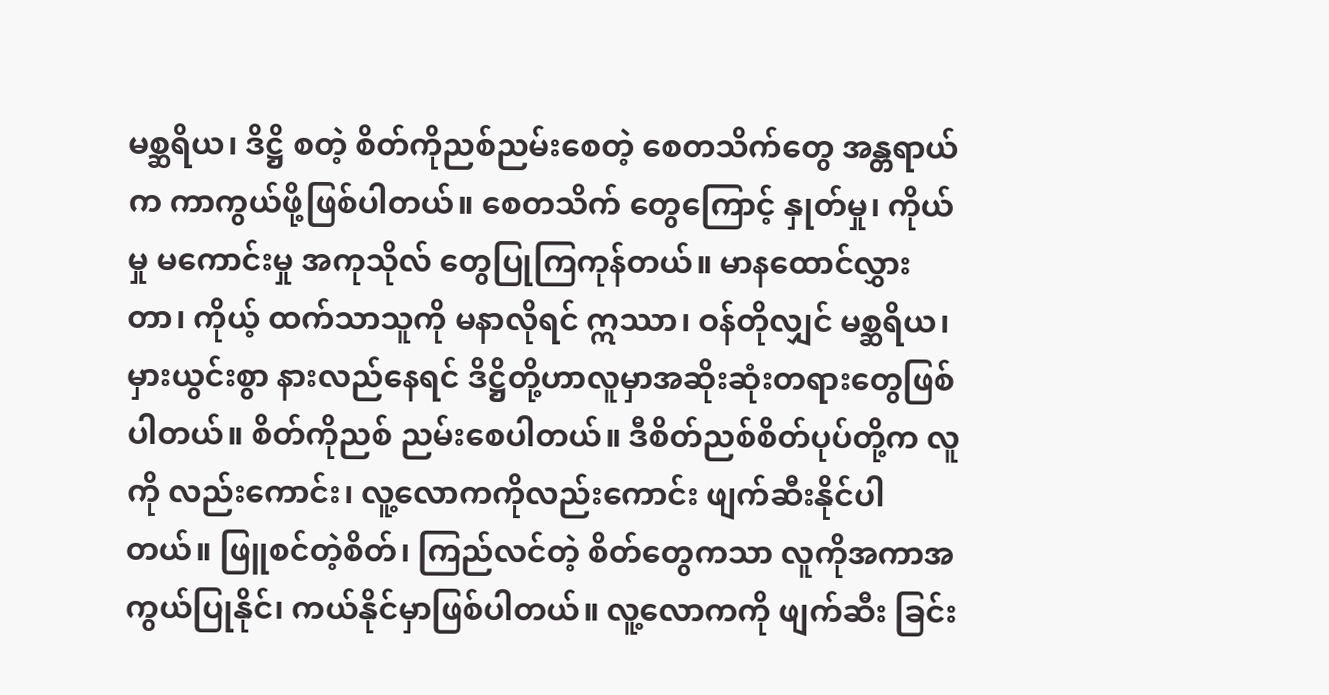မစ္ဆရိယ၊ ဒိဋ္ဌိ စတဲ့ စိတ်ကိုညစ်ညမ်းစေတဲ့ စေတသိက်တွေ အန္တရာယ်က ကာကွယ်ဖို့ဖြစ်ပါတယ်။ စေတသိက် တွေကြောင့် နှုတ်မှု၊ ကိုယ်မှု မကောင်းမှု အကုသိုလ် တွေပြုကြကုန်တယ်။ မာနထောင်လွှားတာ၊ ကိုယ့် ထက်သာသူကို မနာလိုရင် ဣဿာ၊ ဝန်တိုလျှင် မစ္ဆရိယ၊ မှားယွင်းစွာ နားလည်နေရင် ဒိဋ္ဌိတို့ဟာလူမှာအဆိုးဆုံးတရားတွေဖြစ်ပါတယ်။ စိတ်ကိုညစ် ညမ်းစေပါတယ်။ ဒီစိတ်ညစ်စိတ်ပုပ်တို့က လူကို လည်းကောင်း၊ လူ့လောကကိုလည်းကောင်း ဖျက်ဆီးနိုင်ပါတယ်။ ဖြူစင်တဲ့စိတ်၊ ကြည်လင်တဲ့ စိတ်တွေကသာ လူကိုအကာအကွယ်ပြုနိုင်၊ ကယ်နိုင်မှာဖြစ်ပါတယ်။ လူ့လောကကို ဖျက်ဆီး ခြင်း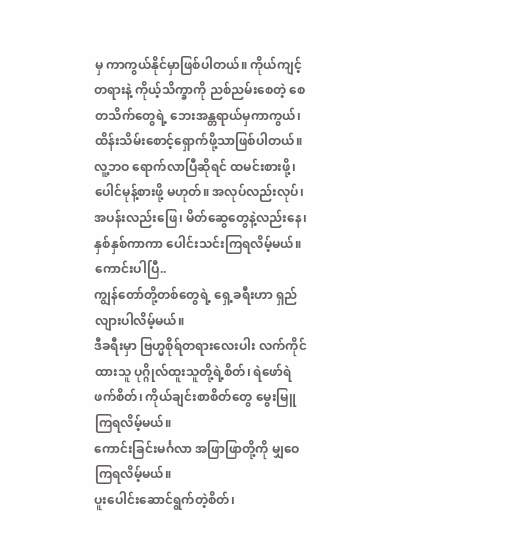မှ ကာကွယ်နိုင်မှာဖြစ်ပါတယ်။ ကိုယ်ကျင့် တရားနဲ့ ကိုယ့်သိက္ခာကို ညစ်ညမ်းစေတဲ့ စေတသိက်တွေရဲ့ ဘေးအန္တရာယ်မှကာကွယ်၊ ထိန်းသိမ်းစောင့်ရှောက်ဖို့သာဖြစ်ပါတယ်။ လူ့ဘဝ ရောက်လာပြီဆိုရင် ထမင်းစားဖို့၊ ပေါင်မုန့်စားဖို့ မဟုတ်။ အလုပ်လည်းလုပ်၊ အပန်းလည်းဖြေ၊ မိတ်ဆွေတွေနဲ့လည်းနေ၊ နှစ်နှစ်ကာကာ ပေါင်းသင်းကြရလိမ့်မယ်။
ကောင်းပါပြီ..
ကျွန်တော်တို့တစ်တွေရဲ့ ရှေ့ခရီးဟာ ရှည်လျားပါလိမ့်မယ်။
ဒီခရီးမှာ ဗြဟ္မစိုရ်တရားလေးပါး လက်ကိုင်ထားသူ ပုဂ္ဂိုလ်ထူးသူတို့ရဲ့စိတ်၊ ရဲဖော်ရဲဖက်စိတ်၊ ကိုယ်ချင်းစာစိတ်တွေ မွေးမြူကြရလိမ့်မယ်။
ကောင်းခြင်းမင်္ဂလာ အဖြာဖြာတို့ကို မျှဝေကြရလိမ့်မယ်။
ပူးပေါင်းဆောင်ရွက်တဲ့စိတ်၊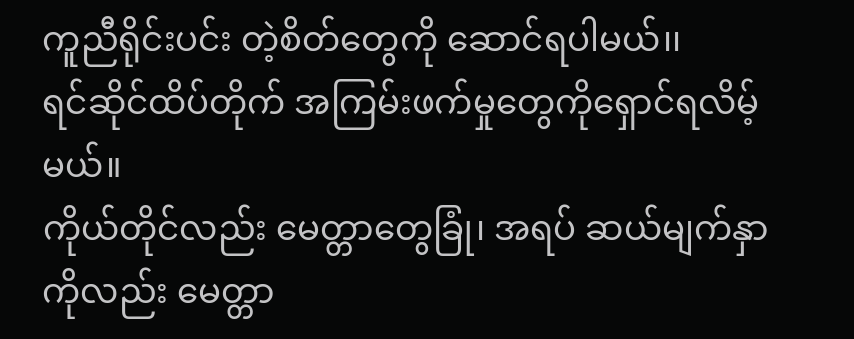ကူညီရိုင်းပင်း တဲ့စိတ်တွေကို ဆောင်ရပါမယ်၊၊
ရင်ဆိုင်ထိပ်တိုက် အကြမ်းဖက်မှုတွေကိုရှောင်ရလိမ့်မယ်။
ကိုယ်တိုင်လည်း မေတ္တာတွေခြုံ၊ အရပ် ဆယ်မျက်နှာကိုလည်း မေတ္တာ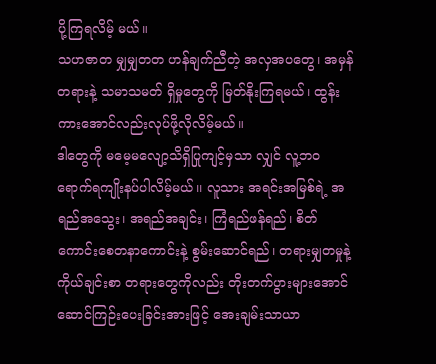ပို့ကြရလိမ့် မယ်။
သဟဇာတ မျှမျှတတ ဟန်ချက်ညီတဲ့ အလှအပတွေ၊ အမှန်တရားနဲ့ သမာသမတ် ရှိမှုတွေကို မြတ်နိုးကြရမယ်၊ ထွန်းကားအောင်လည်းလုပ်ဖို့လိုလိမ့်မယ်။
ဒါတွေကို မမေ့မလျော့သိရှိပြုကျင့်မှသာ လျှင် လူ့ဘဝရောက်ရကျိုးနပ်ပါလိမ့်မယ်၊၊ လူသား အရင်းအမြစ်ရဲ့ အရည်အသွေး၊ အရည်အချင်း၊ ကြံရည်ဖန်ရည်၊ စိတ်ကောင်းစေတနာကောင်းနဲ့ စွမ်းဆောင်ရည်၊ တရားမျှတမှုနဲ့ ကိုယ်ချင်းစာ တရားတွေကိုလည်း တိုးတက်ပွားများအောင် ဆောင်ကြဉ်းပေးခြင်းအားဖြင့် အေးချမ်းသာယာ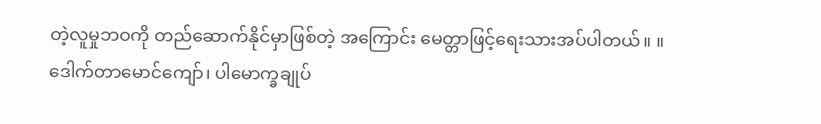တဲ့လူမှုဘဝကို တည်ဆောက်နိုင်မှာဖြစ်တဲ့ အကြောင်း မေတ္တာဖြင့်ရေးသားအပ်ပါတယ်။ ။
ဒေါက်တာမောင်ကျော်၊ ပါမောက္ခချုပ်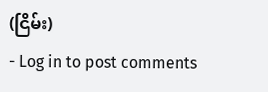(ငြိမ်း)
- Log in to post comments